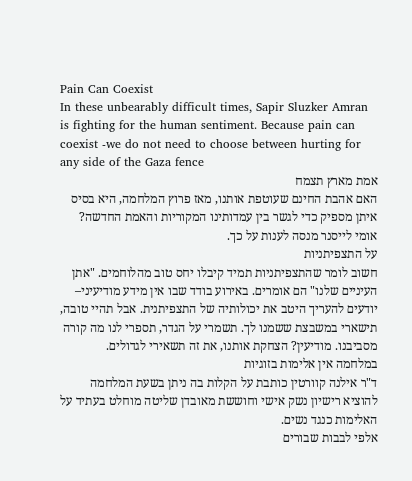Pain Can Coexist
In these unbearably difficult times, Sapir Sluzker Amran is fighting for the human sentiment. Because pain can coexist -we do not need to choose between hurting for any side of the Gaza fence
אמת מארץ תצמח
האם אהבת החינם שעוטפת אותנו, מאז פרוץ המלחמה, היא בסיס איתן מספיק כדי לגשר בין עמדותינו המקוריות והאמת החדשה? אומי לייסנר מנסה לענות על כך.
על התצפיתניות
חשוב לומר שהתצפיתניות תמיד קיבלו יחס טוב מהלוחמים. "אתן העיניים שלנו" הם אומרים. באירוע בודד שבו אין מידע מודיעיני– יודעים להעריך היטב את יכולותיה של התצפיתנית. אבל תהיי טובה, תישארי במשבצת ששמנו לך. תשמרי על הגדר, תספרי לנו מה קורה מסביבנו. מודיעין? הצחקת אותנו, את זה תשאירי לגדולים.
במלחמה אין אלימות בזוגיות
ד"ר אילנה קוורטין כותבת על הקלות בה ניתן בשעת המלחמה להוציא רישיון נשק אישי וחוששת מאובדן שליטה מוחלט בעתיד על האלימות כנגד נשים.
אלפי לבבות שבורים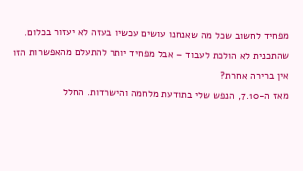מפחיד לחשוב שכל מה שאנחנו עושים עכשיו בעזה לא יעזור בכלום. שהתכנית לא הולכת לעבוד – אבל מפחיד יותר להתעלם מהאפשרות הזו
אין ברירה אחרת?
מאז ה-7.10, הנפש שלי בתודעת מלחמה והישרדות. החלל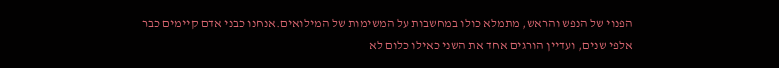הפנוי של הנפש והראש, מתמלא כולו במחשבות על המשימות של המילואים.אנחנו כבני אדם קיימים כבר אלפי שנים, ועדיין הורגים אחד את השני כאילו כלום לא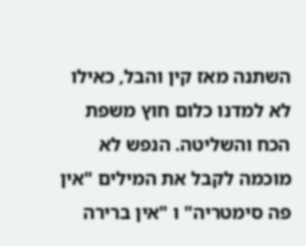השתנה מאז קין והבל, כאילו לא למדנו כלום חוץ משפת הכח והשליטה. הנפש לא מוכמה לקבל את המילים "אין פה סימטריה" ו "אין ברירה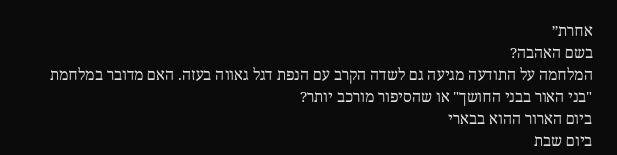אחרת״
בשם האהבה?
המלחמה על התודעה מגיעה גם לשדה הקרב עם הנפת דגל גאווה בעזה. האם מדובר במלחמת "בני האור בבני החושך" או שהסיפור מורכב יותר?
ביום הארור ההוא בבארי
ביום שבת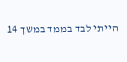הייתי לבד בממד במשך 14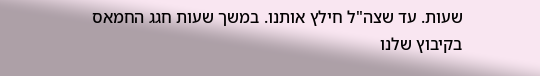שעות. עד שצה"ל חילץ אותנו. במשך שעות חגג החמאס בקיבוץ שלנו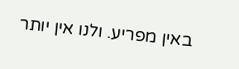באין מפריע. ולנו אין יותר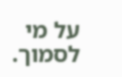על מי לסמוך.